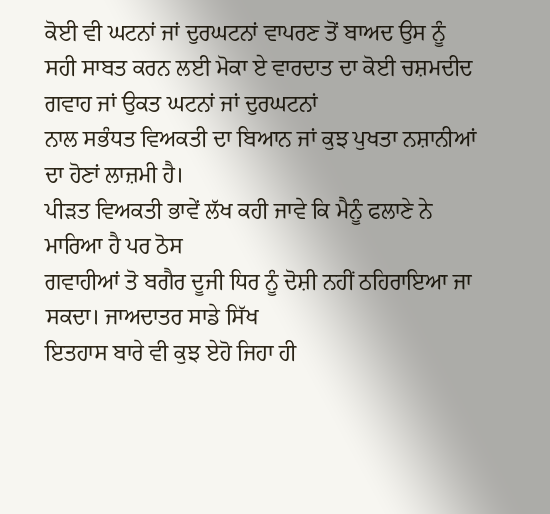ਕੋਈ ਵੀ ਘਟਨਾਂ ਜਾਂ ਦੁਰਘਟਨਾਂ ਵਾਪਰਣ ਤੋਂ ਬਾਅਦ ਉਸ ਨੂੰ
ਸਹੀ ਸਾਬਤ ਕਰਨ ਲਈ ਮੋਕਾ ਏ ਵਾਰਦਾਤ ਦਾ ਕੋਈ ਚਸ਼ਮਦੀਦ ਗਵਾਹ ਜਾਂ ਉਕਤ ਘਟਨਾਂ ਜਾਂ ਦੁਰਘਟਨਾਂ
ਨਾਲ ਸਭੰਧਤ ਵਿਅਕਤੀ ਦਾ ਬਿਆਨ ਜਾਂ ਕੁਝ ਪੁਖਤਾ ਨਸ਼ਾਨੀਆਂ ਦਾ ਹੋਣਾਂ ਲਾਜ਼ਮੀ ਹੈ।
ਪੀੜਤ ਵਿਅਕਤੀ ਭਾਵੇਂ ਲੱਖ ਕਹੀ ਜਾਵੇ ਕਿ ਮੈਨੂੰ ਫਲਾਣੇ ਨੇ ਮਾਰਿਆ ਹੈ ਪਰ ਠੋਸ
ਗਵਾਹੀਆਂ ਤੋ ਬਗੈਰ ਦੂਜੀ ਧਿਰ ਨੂੰ ਦੋਸ਼ੀ ਨਹੀਂ ਠਹਿਰਾਇਆ ਜਾ ਸਕਦਾ। ਜਾਅਦਾਤਰ ਸਾਡੇ ਸਿੱਖ
ਇਤਹਾਸ ਬਾਰੇ ਵੀ ਕੁਝ ਏਹੋ ਜਿਹਾ ਹੀ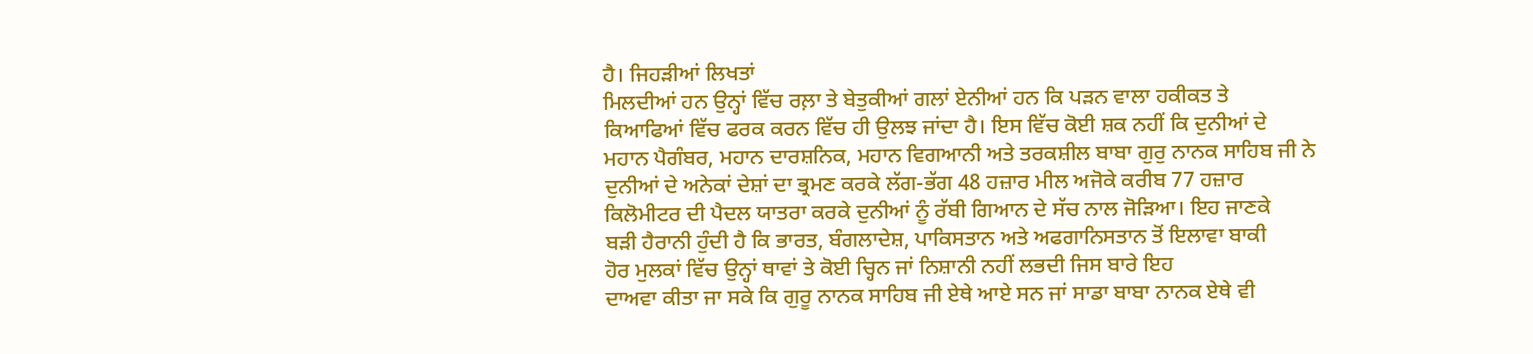ਹੈ। ਜਿਹੜੀਆਂ ਲਿਖਤਾਂ
ਮਿਲਦੀਆਂ ਹਨ ਉਨ੍ਹਾਂ ਵਿੱਚ ਰਲ਼ਾ ਤੇ ਬੇਤੁਕੀਆਂ ਗਲਾਂ ਏਨੀਆਂ ਹਨ ਕਿ ਪੜਨ ਵਾਲਾ ਹਕੀਕਤ ਤੇ
ਕਿਆਫਿਆਂ ਵਿੱਚ ਫਰਕ ਕਰਨ ਵਿੱਚ ਹੀ ਉਲਝ ਜਾਂਦਾ ਹੈ। ਇਸ ਵਿੱਚ ਕੋਈ ਸ਼ਕ ਨਹੀਂ ਕਿ ਦੁਨੀਆਂ ਦੇ
ਮਹਾਨ ਪੈਗੰਬਰ, ਮਹਾਨ ਦਾਰਸ਼ਨਿਕ, ਮਹਾਨ ਵਿਗਆਨੀ ਅਤੇ ਤਰਕਸ਼ੀਲ ਬਾਬਾ ਗੁਰੁ ਨਾਨਕ ਸਾਹਿਬ ਜੀ ਨੇ
ਦੁਨੀਆਂ ਦੇ ਅਨੇਕਾਂ ਦੇਸ਼ਾਂ ਦਾ ਭ੍ਰਮਣ ਕਰਕੇ ਲੱਗ-ਭੱਗ 48 ਹਜ਼ਾਰ ਮੀਲ ਅਜੋਕੇ ਕਰੀਬ 77 ਹਜ਼ਾਰ
ਕਿਲੋਮੀਟਰ ਦੀ ਪੈਦਲ ਯਾਤਰਾ ਕਰਕੇ ਦੁਨੀਆਂ ਨੂੰ ਰੱਬੀ ਗਿਆਨ ਦੇ ਸੱਚ ਨਾਲ ਜੋੜਿਆ। ਇਹ ਜਾਣਕੇ
ਬੜੀ ਹੈਰਾਨੀ ਹੁੰਦੀ ਹੈ ਕਿ ਭਾਰਤ, ਬੰਗਲਾਦੇਸ਼, ਪਾਕਿਸਤਾਨ ਅਤੇ ਅਫਗਾਨਿਸਤਾਨ ਤੋਂ ਇਲਾਵਾ ਬਾਕੀ
ਹੋਰ ਮੁਲਕਾਂ ਵਿੱਚ ਉਨ੍ਹਾਂ ਥਾਵਾਂ ਤੇ ਕੋਈ ਚ੍ਹਿਨ ਜਾਂ ਨਿਸ਼ਾਨੀ ਨਹੀਂ ਲਭਦੀ ਜਿਸ ਬਾਰੇ ਇਹ
ਦਾਅਵਾ ਕੀਤਾ ਜਾ ਸਕੇ ਕਿ ਗੁਰੂ ਨਾਨਕ ਸਾਹਿਬ ਜੀ ਏਥੇ ਆਏ ਸਨ ਜਾਂ ਸਾਡਾ ਬਾਬਾ ਨਾਨਕ ਏਥੇ ਵੀ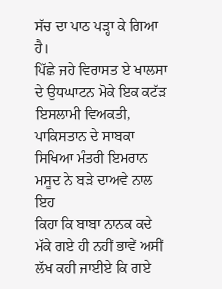ਸੱਚ ਦਾ ਪਾਠ ਪੜ੍ਹਾ ਕੇ ਗਿਆ ਹੈ।
ਪਿੱਛੇ ਜਹੇ ਵਿਰਾਸਤ ਏ ਖਾਲਸਾ ਦੇ ਉਧਘਾਟਨ ਮੋਕੇ ਇਕ ਕਟੱੜ
ਇਸਲਾਮੀ ਵਿਅਕਤੀ, ਪਾਕਿਸਤਾਨ ਦੇ ਸਾਬਕਾ ਸਿਖਿਆ ਮੰਤਰੀ ਇਮਰਾਨ ਮਸੂਦ ਨੇ ਬੜੇ ਦਾਅਵੇ ਨਾਲ ਇਹ
ਕਿਹਾ ਕਿ ਬਾਬਾ ਨਾਨਕ ਕਦੇ ਮੱਕੇ ਗਏ ਹੀ ਨਹੀਂ ਭਾਵੇਂ ਅਸੀਂ ਲੱਖ ਕਹੀ ਜਾਈਏ ਕਿ ਗਏ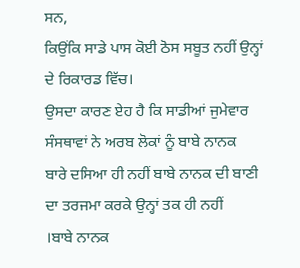ਸਨ,
ਕਿਉਂਕਿ ਸਾਡੇ ਪਾਸ ਕੋਈ ਠੋਸ ਸਬੂਤ ਨਹੀਂ ਉਨ੍ਹਾਂ ਦੇ ਰਿਕਾਰਡ ਵਿੱਚ।
ਉਸਦਾ ਕਾਰਣ ਏਹ ਹੈ ਕਿ ਸਾਡੀਆਂ ਜੁਮੇਵਾਰ ਸੰਸਥਾਵਾਂ ਨੇ ਅਰਬ ਲੋਕਾਂ ਨੂੰ ਬਾਬੇ ਨਾਨਕ
ਬਾਰੇ ਦਸਿਆ ਹੀ ਨਹੀਂ ਬਾਬੇ ਨਾਨਕ ਦੀ ਬਾਣੀ ਦਾ ਤਰਜਮਾ ਕਰਕੇ ਉਨ੍ਹਾਂ ਤਕ ਹੀ ਨਹੀਂ
।ਬਾਬੇ ਨਾਨਕ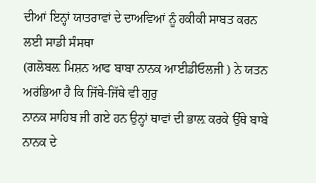ਦੀਆਂ ਇਨ੍ਹਾਂ ਯਾਤਰਾਵਾਂ ਦੇ ਦਾਅਵਿਆਂ ਨੂੰ ਹਕੀਕੀ ਸਾਬਤ ਕਰਨ ਲਈ ਸਾਡੀ ਸੰਸਥਾ
(ਗਲੋਬਲ਼ ਮਿਸ਼ਨ ਆਫ ਬਾਬਾ ਨਾਨਕ ਆਈਡੀਓਲਜੀ ) ਨੇ ਯਤਨ ਅਰਂਭਿਆ ਹੈ ਕਿ ਜਿੱਥੇ-ਜਿੱਥੇ ਵੀ ਗੁਰੁ
ਨਾਨਕ ਸਾਹਿਬ ਜੀ ਗਏ ਹਨ ਉਨ੍ਹਾਂ ਥਾਵਾਂ ਦੀ ਭਾਲ਼ ਕਰਕੇ ਉੱਥੇ ਬਾਬੇ ਨਾਨਕ ਦੇ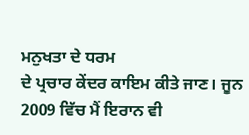ਮਨੁਖਤਾ ਦੇ ਧਰਮ
ਦੇ ਪ੍ਰਚਾਰ ਕੇਂਦਰ ਕਾਇਮ ਕੀਤੇ ਜਾਣ। ਜੂਨ 2009 ਵਿੱਚ ਮੈਂ ਇਰਾਨ ਵੀ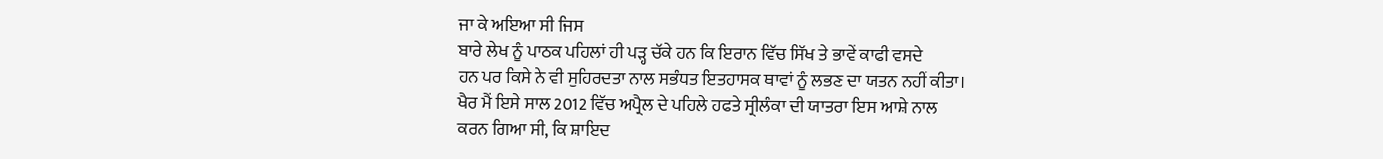ਜਾ ਕੇ ਅਇਆ ਸੀ ਜਿਸ
ਬਾਰੇ ਲੇਖ ਨੂੰ ਪਾਠਕ ਪਹਿਲਾਂ ਹੀ ਪੜ੍ਹ ਚੱਕੇ ਹਨ ਕਿ ਇਰਾਨ ਵਿੱਚ ਸਿੱਖ ਤੇ ਭਾਵੇਂ ਕਾਫੀ ਵਸਦੇ
ਹਨ ਪਰ ਕਿਸੇ ਨੇ ਵੀ ਸੁਹਿਰਦਤਾ ਨਾਲ ਸਭੰਧਤ ਇਤਹਾਸਕ ਥਾਵਾਂ ਨੂੰ ਲਭਣ ਦਾ ਯਤਨ ਨਹੀਂ ਕੀਤਾ।
ਖੈਰ ਮੈਂ ਇਸੇ ਸਾਲ 2012 ਵਿੱਚ ਅਪ੍ਰੈਲ ਦੇ ਪਹਿਲੇ ਹਫਤੇ ਸ੍ਰੀਲੰਕਾ ਦੀ ਯਾਤਰਾ ਇਸ ਆਸ਼ੇ ਨਾਲ
ਕਰਨ ਗਿਆ ਸੀ, ਕਿ ਸ਼ਾਇਦ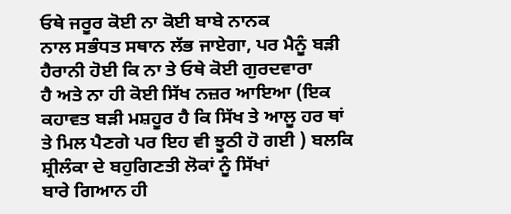ਓਥੇ ਜਰੂਰ ਕੋਈ ਨਾ ਕੋਈ ਬਾਬੇ ਨਾਨਕ
ਨਾਲ ਸਭੰਧਤ ਸਥਾਨ ਲੱਭ ਜਾਏਗਾ, ਪਰ ਮੈਨੂੰ ਬੜੀ ਹੈਰਾਨੀ ਹੋਈ ਕਿ ਨਾ ਤੇ ਓਥੇ ਕੋਈ ਗੁਰਦਵਾਰਾ
ਹੈ ਅਤੇ ਨਾ ਹੀ ਕੋਈ ਸਿੱਖ ਨਜ਼ਰ ਆਇਆ (ਇਕ ਕਹਾਵਤ ਬੜੀ ਮਸ਼ਹੂਰ ਹੈ ਕਿ ਸਿੱਖ ਤੇ ਆਲੂ ਹਰ ਥਾਂ
ਤੇ ਮਿਲ ਪੈਣਗੇ ਪਰ ਇਹ ਵੀ ਝੂਠੀ ਹੋ ਗਈ ) ਬਲਕਿ ਸ਼੍ਰੀਲੰਕਾ ਦੇ ਬਹੁਗਿਣਤੀ ਲੋਕਾਂ ਨੂੰ ਸਿੱਖਾਂ
ਬਾਰੇ ਗਿਆਨ ਹੀ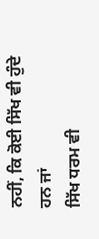ਨਹੀਂ, ਕਿ ਕੋਈ ਸਿੱਖ ਵੀ ਹੁੰਦੇ ਹਨ ਜਾਂ
ਸਿੱਖ ਧਰਮ ਵੀ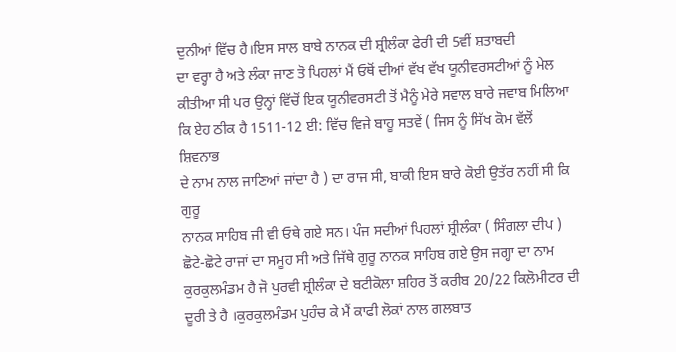ਦੁਨੀਆਂ ਵਿੱਚ ਹੈ।ਇਸ ਸਾਲ ਬਾਬੇ ਨਾਨਕ ਦੀ ਸ਼੍ਰੀਲੰਕਾ ਫੇਰੀ ਦੀ 5ਵੀਂ ਸ਼ਤਾਬਦੀ
ਦਾ ਵਰ੍ਹਾ ਹੈ ਅਤੇ ਲੰਕਾ ਜਾਣ ਤੋ ਪਿਹਲਾਂ ਮੈਂ ਓਥੋਂ ਦੀਆਂ ਵੱਖ ਵੱਖ ਯੂਨੀਵਰਸਟੀਆਂ ਨੂੰ ਮੇਲ
ਕੀਤੀਆ ਸੀ ਪਰ ਉਨ੍ਹਾਂ ਵਿੱਚੋਂ ਇਕ ਯੂਨੀਵਰਸਟੀ ਤੋਂ ਮੈਨੂੰ ਮੇਰੇ ਸਵਾਲ ਬਾਰੇ ਜਵਾਬ ਮਿਲਿਆ
ਕਿ ਏਹ ਠੀਕ ਹੈ 1511-12 ਈ: ਵਿੱਚ ਵਿਜੇ ਬਾਹੂ ਸਤਵੇਂ ( ਜਿਸ ਨੂੰ ਸਿੱਖ ਕੋਮ ਵੱਲੋਂ ਸ਼ਿਵਨਾਭ
ਦੇ ਨਾਮ ਨਾਲ ਜਾਣਿਆਂ ਜਾਂਦਾ ਹੈ ) ਦਾ ਰਾਜ ਸੀ, ਬਾਕੀ ਇਸ ਬਾਰੇ ਕੋਈ ਉਤੱਰ ਨਹੀਂ ਸੀ ਕਿ ਗੁਰੂ
ਨਾਨਕ ਸਾਹਿਬ ਜੀ ਵੀ ਓਥੇ ਗਏ ਸਨ। ਪੰਜ ਸਦੀਆਂ ਪਿਹਲਾਂ ਸ਼੍ਰੀਲੰਕਾ ( ਸਿੰਗਲਾ ਦੀਪ )
ਛੋਟੇ-ਛੋਟੇ ਰਾਜਾਂ ਦਾ ਸਮੂਹ ਸੀ ਅਤੇ ਜਿੱਥੇ ਗੁਰੂ ਨਾਨਕ ਸਾਹਿਬ ਗਏ ਉਸ ਜਗ੍ਹਾ ਦਾ ਨਾਮ
ਕੁਰਕੁਲਮੰਡਮ ਹੈ ਜੋ ਪੁਰਵੀ ਸ਼੍ਰੀਲੰਕਾ ਦੇ ਬਟੀਕੋਲਾ ਸ਼ਹਿਰ ਤੋਂ ਕਰੀਬ 20/22 ਕਿਲੋਮੀਟਰ ਦੀ
ਦੂਰੀ ਤੇ ਹੈ ।ਕੁਰਕੁਲਮੰਡਮ ਪੁਹੰਚ ਕੇ ਮੈਂ ਕਾਫੀ ਲੋਕਾਂ ਨਾਲ ਗਲਬਾਤ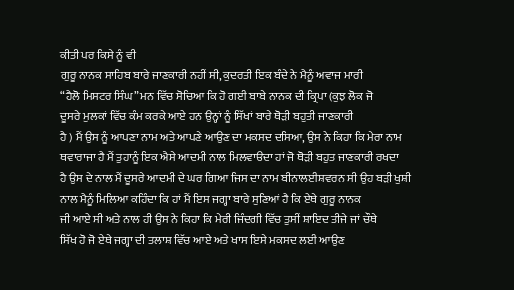ਕੀਤੀ ਪਰ ਕਿਸੇ ਨੂੰ ਵੀ
ਗੁਰੂ ਨਾਨਕ ਸਾਹਿਬ ਬਾਰੇ ਜਾਣਕਾਰੀ ਨਹੀਂ ਸੀ, ਕੁਦਰਤੀ ਇਕ ਬੰਦੇ ਨੇ ਮੈਨੂੰ ਅਵਾਜ ਮਾਰੀ
“ਹੈਲੋ ਮਿਸਟਰ ਸਿੰਘ” ਮਨ ਵਿੱਚ ਸੋਚਿਆ ਕਿ ਹੋ ਗਈ ਬਾਬੇ ਨਾਨਕ ਦੀ ਕ੍ਰਿਪਾ (ਕੁਝ ਲੋਕ ਜੋ
ਦੂਸਰੇ ਮੁਲਕਾਂ ਵਿੱਚ ਕੰਮ ਕਰਕੇ ਆਏ ਹਨ ਉਨ੍ਹਾਂ ਨੂੰ ਸਿੱਖਾਂ ਬਾਰੇ ਥੋੜੀ ਬਹੁਤੀ ਜਾਣਕਾਰੀ
ਹੈ ) ਮੈਂ ਉਸ ਨੂੰ ਆਪਣਾ ਨਾਮ ਅਤੇ ਆਪਣੇ ਆਉਣ ਦਾ ਮਕਸਦ ਦਸਿਆ, ਉਸ ਨੇ ਕਿਹਾ ਕਿ ਮੇਰਾ ਨਾਮ
ਥਵਾਰਾਜਾ ਹੈ ਮੈਂ ਤੁਹਾਨੂੰ ਇਕ ਐਸੇ ਆਦਮੀ ਨਾਲ ਮਿਲਵਾੳਦਾ ਹਾਂ ਜੋ ਥੋੜੀ ਬਹੁਤ ਜਾਣਕਾਰੀ ਰਖਦਾ
ਹੈ ਉਸ ਦੇ ਨਾਲ ਮੈਂ ਦੂਸਰੇ ਆਦਮੀ ਦੇ ਘਰ ਗਿਆ ਜਿਸ ਦਾ ਨਾਮ ਬੀਨਾਲਈਸ਼ਵਰਨ ਸੀ ਉਹ ਬੜੀ ਖੁਸ਼ੀ
ਨਾਲ ਮੈਨੂੰ ਮਿਲਿਆ ਕਹਿੰਦਾ ਕਿ ਹਾਂ ਮੈਂ ਇਸ ਜਗ੍ਹਾ ਬਾਰੇ ਸੁਣਿਆਂ ਹੈ ਕਿ ਏਥੇ ਗੁਰੂ ਨਾਨਕ
ਜੀ ਆਏ ਸੀ ਅਤੇ ਨਾਲ ਹੀ ਉਸ ਨੇ ਕਿਹਾ ਕਿ ਮੇਰੀ ਜਿੰਦਗੀ ਵਿੱਚ ਤੁਸੀਂ ਸ਼ਾਇਦ ਤੀਜੇ ਜਾਂ ਚੌਥੇ
ਸਿੱਖ ਹੋ ਜੋ ਏਥੇ ਜਗ੍ਹਾ ਦੀ ਤਲਾਸ਼ ਵਿੱਚ ਆਏ ਅਤੇ ਖਾਸ ਇਸੇ ਮਕਸਦ ਲਈ ਆਉਣ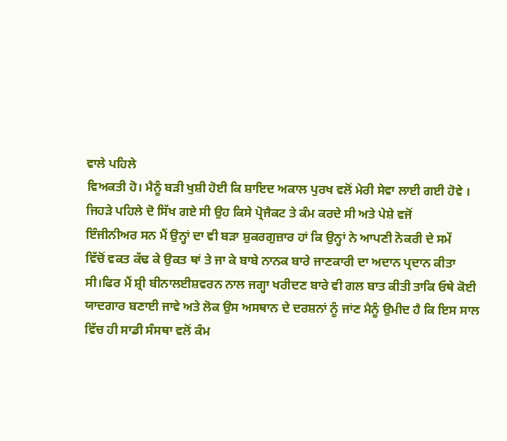ਵਾਲੇ ਪਹਿਲੇ
ਵਿਅਕਤੀ ਹੋ। ਮੈਨੂੰ ਬੜੀ ਖੁਸ਼ੀ ਹੋਈ ਕਿ ਸ਼ਾਇਦ ਅਕਾਲ ਪੁਰਖ ਵਲੋਂ ਮੇਰੀ ਸੇਵਾ ਲਾਈ ਗਈ ਹੋਵੇ ।
ਜਿਹੜੇ ਪਹਿਲੇ ਦੋ ਸਿੱਖ ਗਏ ਸੀ ਉਹ ਕਿਸੇ ਪ੍ਰੋਜੈਕਟ ਤੇ ਕੰਮ ਕਰਦੇ ਸੀ ਅਤੇ ਪੇਸ਼ੇ ਵਜੋਂ
ਇੰਜੀਨੀਅਰ ਸਨ ਮੈਂ ਉਨ੍ਹਾਂ ਦਾ ਵੀ ਬੜਾ ਸ਼ੁਕਰਗੁਜ਼ਾਰ ਹਾਂ ਕਿ ਉਨ੍ਹਾਂ ਨੇ ਆਪਣੀ ਨੋਕਰੀ ਦੇ ਸਮੇਂ
ਵਿੱਚੋਂ ਵਕਤ ਕੱਢ ਕੇ ਉਕਤ ਥਾਂ ਤੇ ਜਾ ਕੇ ਬਾਬੇ ਨਾਨਕ ਬਾਰੇ ਜਾਣਕਾਰੀ ਦਾ ਅਦਾਨ ਪ੍ਰਦਾਨ ਕੀਤਾ
ਸੀ।ਫਿਰ ਮੈਂ ਸ਼੍ਰੀ ਬੀਨਾਲਈਸ਼ਵਰਨ ਨਾਲ ਜਗ੍ਹਾ ਖਰੀਦਣ ਬਾਰੇ ਵੀ ਗਲ ਬਾਤ ਕੀਤੀ ਤਾਕਿ ਓਥੇ ਕੋਈ
ਯਾਦਗਾਰ ਬਣਾਈ ਜਾਵੇ ਅਤੇ ਲੋਕ ਉਸ ਅਸਥਾਨ ਦੇ ਦਰਸ਼ਨਾਂ ਨੂੰ ਜਾਂਣ ਮੈਨੂੰ ਉਮੀਦ ਹੈ ਕਿ ਇਸ ਸਾਲ
ਵਿੱਚ ਹੀ ਸਾਡੀ ਸੰਸਥਾ ਵਲੋਂ ਕੰਮ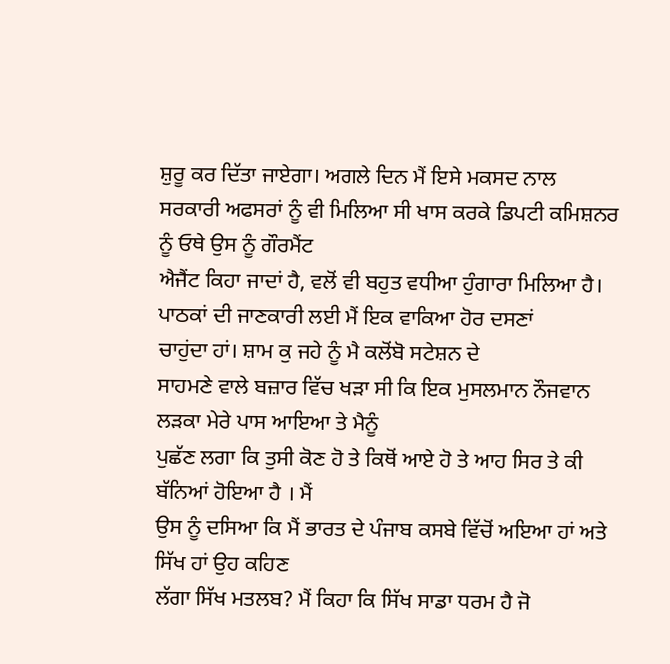ਸ਼ੁਰੂ ਕਰ ਦਿੱਤਾ ਜਾਏਗਾ। ਅਗਲੇ ਦਿਨ ਮੈਂ ਇਸੇ ਮਕਸਦ ਨਾਲ
ਸਰਕਾਰੀ ਅਫਸਰਾਂ ਨੂੰ ਵੀ ਮਿਲਿਆ ਸੀ ਖਾਸ ਕਰਕੇ ਡਿਪਟੀ ਕਮਿਸ਼ਨਰ ਨੂੰ ਓਥੇ ਉਸ ਨੂੰ ਗੌਰਮੈਂਟ
ਐਜੈਂਟ ਕਿਹਾ ਜਾਦਾਂ ਹੈ, ਵਲੋਂ ਵੀ ਬਹੁਤ ਵਧੀਆ ਹੁੰਗਾਰਾ ਮਿਲਿਆ ਹੈ।
ਪਾਠਕਾਂ ਦੀ ਜਾਣਕਾਰੀ ਲਈ ਮੈਂ ਇਕ ਵਾਕਿਆ ਹੋਰ ਦਸਣਾਂ
ਚਾਹੁਂਦਾ ਹਾਂ। ਸ਼ਾਮ ਕੁ ਜਹੇ ਨੂੰ ਮੈ ਕਲੋਂਬੋ ਸਟੇਸ਼ਨ ਦੇ
ਸਾਹਮਣੇ ਵਾਲੇ ਬਜ਼ਾਰ ਵਿੱਚ ਖੜਾ ਸੀ ਕਿ ਇਕ ਮੁਸਲਮਾਨ ਨੌਜਵਾਨ ਲੜਕਾ ਮੇਰੇ ਪਾਸ ਆਇਆ ਤੇ ਮੈਨੂੰ
ਪੁਛੱਣ ਲਗਾ ਕਿ ਤੁਸੀ ਕੋਣ ਹੋ ਤੇ ਕਿਥੋਂ ਆਏ ਹੋ ਤੇ ਆਹ ਸਿਰ ਤੇ ਕੀ ਬੱਨਿਆਂ ਹੋਇਆ ਹੈ । ਮੈਂ
ਉਸ ਨੂੰ ਦਸਿਆ ਕਿ ਮੈਂ ਭਾਰਤ ਦੇ ਪੰਜਾਬ ਕਸਬੇ ਵਿੱਚੋਂ ਅਇਆ ਹਾਂ ਅਤੇ ਸਿੱਖ ਹਾਂ ਉਹ ਕਹਿਣ
ਲੱਗਾ ਸਿੱਖ ਮਤਲਬ? ਮੈਂ ਕਿਹਾ ਕਿ ਸਿੱਖ ਸਾਡਾ ਧਰਮ ਹੈ ਜੋ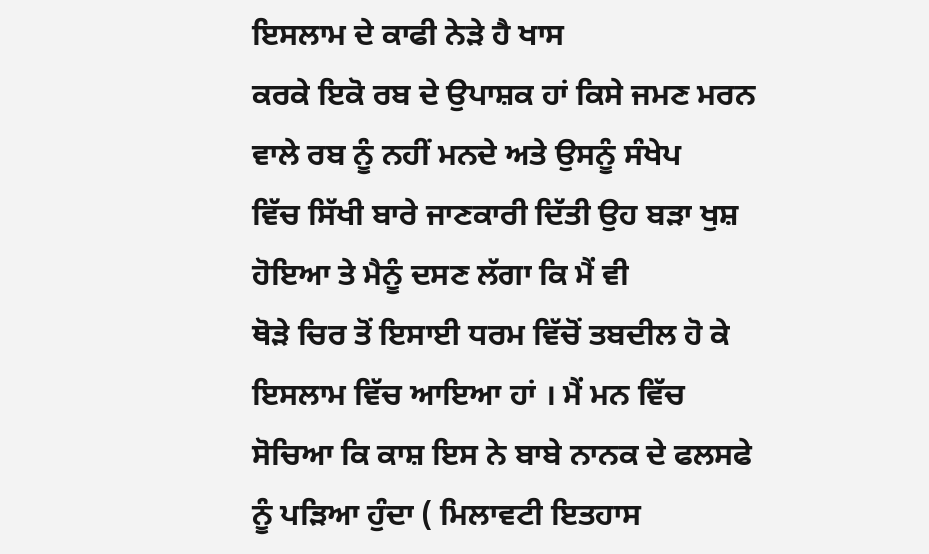ਇਸਲਾਮ ਦੇ ਕਾਫੀ ਨੇੜੇ ਹੈ ਖਾਸ
ਕਰਕੇ ਇਕੋ ਰਬ ਦੇ ਉਪਾਸ਼ਕ ਹਾਂ ਕਿਸੇ ਜਮਣ ਮਰਨ ਵਾਲੇ ਰਬ ਨੂੰ ਨਹੀਂ ਮਨਦੇ ਅਤੇ ਉਸਨੂੰ ਸੰਖੇਪ
ਵਿੱਚ ਸਿੱਖੀ ਬਾਰੇ ਜਾਣਕਾਰੀ ਦਿੱਤੀ ਉਹ ਬੜਾ ਖੁਸ਼ ਹੋਇਆ ਤੇ ਮੈਨੂੰ ਦਸਣ ਲੱਗਾ ਕਿ ਮੈਂ ਵੀ
ਥੋੜੇ ਚਿਰ ਤੋਂ ਇਸਾਈ ਧਰਮ ਵਿੱਚੋਂ ਤਬਦੀਲ ਹੋ ਕੇ ਇਸਲਾਮ ਵਿੱਚ ਆਇਆ ਹਾਂ । ਮੈਂ ਮਨ ਵਿੱਚ
ਸੋਚਿਆ ਕਿ ਕਾਸ਼ ਇਸ ਨੇ ਬਾਬੇ ਨਾਨਕ ਦੇ ਫਲਸਫੇ ਨੂੰ ਪੜਿਆ ਹੁੰਦਾ ( ਮਿਲਾਵਟੀ ਇਤਹਾਸ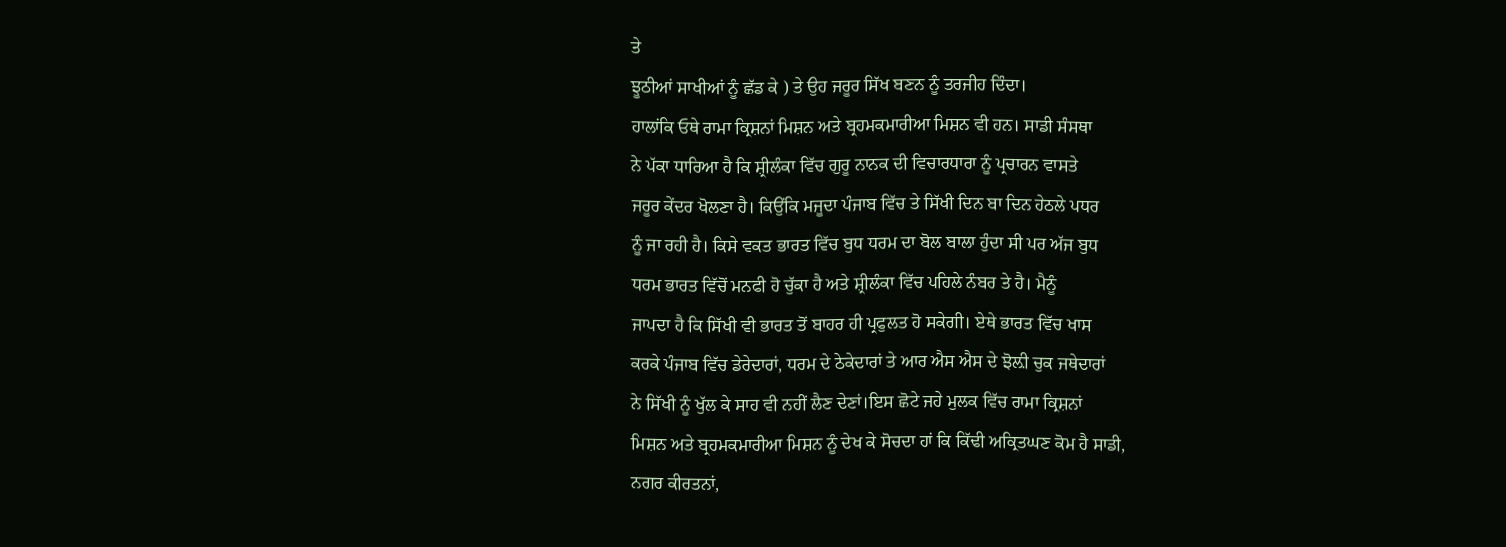ਤੇ
ਝੂਠੀਆਂ ਸਾਖੀਆਂ ਨੂੰ ਛੱਡ ਕੇ ) ਤੇ ਉਹ ਜਰੂਰ ਸਿੱਖ ਬਣਨ ਨੂੰ ਤਰਜੀਹ ਦਿੰਦਾ।
ਹਾਲਾਂਕਿ ਓਥੇ ਰਾਮਾ ਕ੍ਰਿਸ਼ਨਾਂ ਮਿਸ਼ਨ ਅਤੇ ਬ੍ਰਹਮਕਮਾਰੀਆ ਮਿਸ਼ਨ ਵੀ ਹਨ। ਸਾਡੀ ਸੰਸਥਾ
ਨੇ ਪੱਕਾ ਧਾਰਿਆ ਹੈ ਕਿ ਸ਼੍ਰੀਲੰਕਾ ਵਿੱਚ ਗੁਰੂ ਨਾਨਕ ਦੀ ਵਿਚਾਰਧਾਰਾ ਨੂੰ ਪ੍ਰਚਾਰਨ ਵਾਸਤੇ
ਜਰੂਰ ਕੇਂਦਰ ਖੋਲਣਾ ਹੈ। ਕਿਉਂਕਿ ਮਜੂਦਾ ਪੰਜਾਬ ਵਿੱਚ ਤੇ ਸਿੱਖੀ ਦਿਨ ਬਾ ਦਿਨ ਹੇਠਲੇ ਪਧਰ
ਨੂੰ ਜਾ ਰਹੀ ਹੈ। ਕਿਸੇ ਵਕਤ ਭਾਰਤ ਵਿੱਚ ਬੁਧ ਧਰਮ ਦਾ ਬੋਲ ਬਾਲਾ ਹੁੰਦਾ ਸੀ ਪਰ ਅੱਜ ਬੁਧ
ਧਰਮ ਭਾਰਤ ਵਿੱਚੋਂ ਮਨਫੀ ਹੋ ਚੁੱਕਾ ਹੈ ਅਤੇ ਸ਼੍ਰੀਲੰਕਾ ਵਿੱਚ ਪਹਿਲੇ ਨੰਬਰ ਤੇ ਹੈ। ਮੈਨੂੰ
ਜਾਪਦਾ ਹੈ ਕਿ ਸਿੱਖੀ ਵੀ ਭਾਰਤ ਤੋਂ ਬਾਹਰ ਹੀ ਪ੍ਰਫੁਲਤ ਹੋ ਸਕੇਗੀ। ਏਥੇ ਭਾਰਤ ਵਿੱਚ ਖਾਸ
ਕਰਕੇ ਪੰਜਾਬ ਵਿੱਚ ਡੇਰੇਦਾਰਾਂ, ਧਰਮ ਦੇ ਠੇਕੇਦਾਰਾਂ ਤੇ ਆਰ ਐਸ ਐਸ ਦੇ ਝੋਲ਼ੀ ਚੁਕ ਜਥੇਦਾਰਾਂ
ਨੇ ਸਿੱਖੀ ਨੂੰ ਖੁੱਲ ਕੇ ਸਾਹ ਵੀ ਨਹੀਂ ਲੈਣ ਦੇਣਾਂ।ਇਸ ਛੋਟੇ ਜਹੇ ਮੁਲਕ ਵਿੱਚ ਰਾਮਾ ਕ੍ਰਿਸ਼ਨਾਂ
ਮਿਸ਼ਨ ਅਤੇ ਬ੍ਰਹਮਕਮਾਰੀਆ ਮਿਸ਼ਨ ਨੂੰ ਦੇਖ ਕੇ ਸੋਚਦਾ ਹਾਂ ਕਿ ਕਿੱਢੀ ਅਕ੍ਰਿਤਘਣ ਕੋਮ ਹੈ ਸਾਡੀ,
ਨਗਰ ਕੀਰਤਨਾਂ,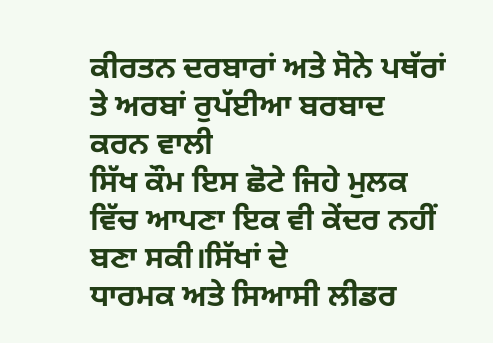ਕੀਰਤਨ ਦਰਬਾਰਾਂ ਅਤੇ ਸੋਨੇ ਪਥੱਰਾਂ ਤੇ ਅਰਬਾਂ ਰੁਪੱਈਆ ਬਰਬਾਦ ਕਰਨ ਵਾਲੀ
ਸਿੱਖ ਕੌਮ ਇਸ ਛੋਟੇ ਜਿਹੇ ਮੁਲਕ ਵਿੱਚ ਆਪਣਾ ਇਕ ਵੀ ਕੇਂਦਰ ਨਹੀਂ ਬਣਾ ਸਕੀ।ਸਿੱਖਾਂ ਦੇ
ਧਾਰਮਕ ਅਤੇ ਸਿਆਸੀ ਲੀਡਰ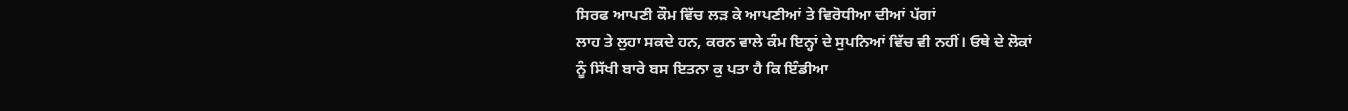ਸਿਰਫ ਆਪਣੀ ਕੌਮ ਵਿੱਚ ਲੜ ਕੇ ਆਪਣੀਆਂ ਤੇ ਵਿਰੋਧੀਆ ਦੀਆਂ ਪੱਗਾਂ
ਲਾਹ ਤੇ ਲੁਹਾ ਸਕਦੇ ਹਨ, ਕਰਨ ਵਾਲੇ ਕੰਮ ਇਨ੍ਹਾਂ ਦੇ ਸੁਪਨਿਆਂ ਵਿੱਚ ਵੀ ਨਹੀਂ। ਓਥੇ ਦੇ ਲੋਕਾਂ
ਨੂੰ ਸਿੱਖੀ ਬਾਰੇ ਬਸ ਇਤਨਾ ਕੁ ਪਤਾ ਹੈ ਕਿ ਇੰਡੀਆ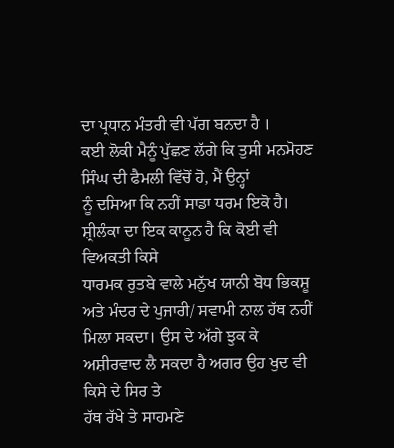ਦਾ ਪ੍ਰਧਾਨ ਮੰਤਰੀ ਵੀ ਪੱਗ ਬਨਦਾ ਹੈ ।
ਕਈ ਲੋਕੀ ਮੈਨੂੰ ਪੁੱਛਣ ਲੱਗੇ ਕਿ ਤੁਸੀ ਮਨਮੋਹਣ ਸਿੰਘ ਦੀ ਫੈਮਲੀ ਵਿੱਚੋਂ ਹੋ, ਮੈਂ ਉਨ੍ਹਾਂ
ਨੂੰ ਦਸਿਆ ਕਿ ਨਹੀਂ ਸਾਡਾ ਧਰਮ ਇਕੋ ਹੈ।
ਸ਼੍ਰੀਲੰਕਾ ਦਾ ਇਕ ਕਾਨੂਨ ਹੈ ਕਿ ਕੋਈ ਵੀ ਵਿਅਕਤੀ ਕਿਸੇ
ਧਾਰਮਕ ਰੁਤਬੇ ਵਾਲੇ ਮਨੁੱਖ ਯਾਨੀ ਬੋਧ ਭਿਕਸ਼ੂ ਅਤੇ ਮੰਦਰ ਦੇ ਪੁਜਾਰੀ/ ਸਵਾਮੀ ਨਾਲ ਹੱਥ ਨਹੀਂ
ਮਿਲਾ ਸਕਦਾ। ਉਸ ਦੇ ਅੱਗੇ ਝੁਕ ਕੇ ਅਸ਼ੀਰਵਾਦ ਲੈ ਸਕਦਾ ਹੈ ਅਗਰ ਉਹ ਖੁਦ ਵੀ ਕਿਸੇ ਦੇ ਸਿਰ ਤੇ
ਹੱਥ ਰੱਖੇ ਤੇ ਸਾਹਮਣੇ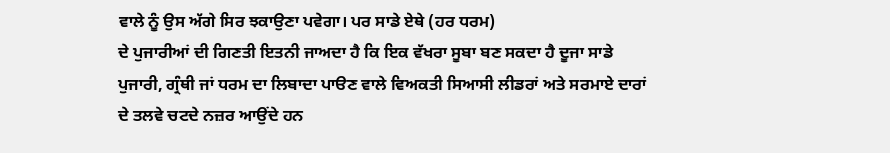ਵਾਲੇ ਨੂੰ ਉਸ ਅੱਗੇ ਸਿਰ ਝਕਾਉਣਾ ਪਵੇਗਾ। ਪਰ ਸਾਡੇ ਏਥੇ (ਹਰ ਧਰਮ)
ਦੇ ਪੁਜਾਰੀਆਂ ਦੀ ਗਿਣਤੀ ਇਤਨੀ ਜਾਅਦਾ ਹੈ ਕਿ ਇਕ ਵੱਖਰਾ ਸੂਬਾ ਬਣ ਸਕਦਾ ਹੈ ਦੂਜਾ ਸਾਡੇ
ਪੁਜਾਰੀ, ਗ੍ਰੰਥੀ ਜਾਂ ਧਰਮ ਦਾ ਲਿਬਾਦਾ ਪਾੳਣ ਵਾਲੇ ਵਿਅਕਤੀ ਸਿਆਸੀ ਲੀਡਰਾਂ ਅਤੇ ਸਰਮਾਏ ਦਾਰਾਂ
ਦੇ ਤਲਵੇ ਚਟਦੇ ਨਜ਼ਰ ਆਉਂਦੇ ਹਨ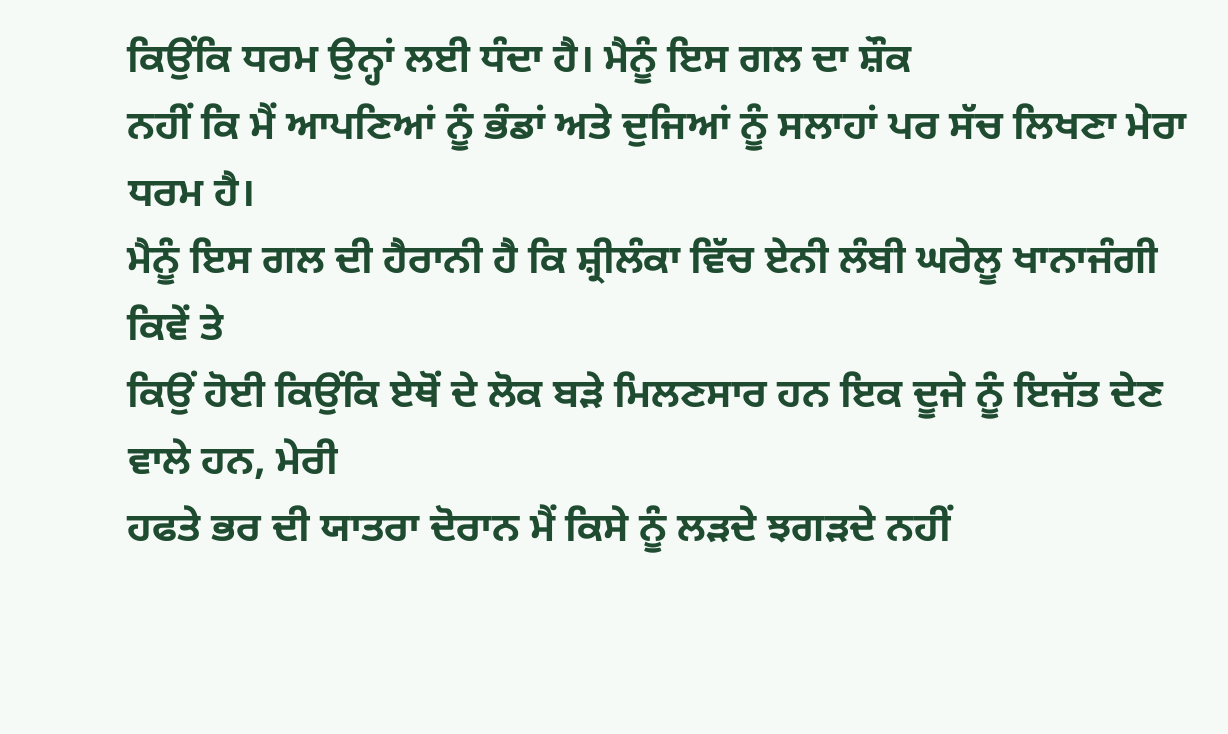ਕਿਉਂਕਿ ਧਰਮ ਉਨ੍ਹਾਂ ਲਈ ਧੰਦਾ ਹੈ। ਮੈਨੂੰ ਇਸ ਗਲ ਦਾ ਸ਼ੌਕ
ਨਹੀਂ ਕਿ ਮੈਂ ਆਪਣਿਆਂ ਨੂੰ ਭੰਡਾਂ ਅਤੇ ਦੁਜਿਆਂ ਨੂੰ ਸਲਾਹਾਂ ਪਰ ਸੱਚ ਲਿਖਣਾ ਮੇਰਾ ਧਰਮ ਹੈ।
ਮੈਨੂੰ ਇਸ ਗਲ ਦੀ ਹੈਰਾਨੀ ਹੈ ਕਿ ਸ਼੍ਰੀਲੰਕਾ ਵਿੱਚ ਏਨੀ ਲੰਬੀ ਘਰੇਲੂ ਖਾਨਾਜੰਗੀ ਕਿਵੇਂ ਤੇ
ਕਿਉਂ ਹੋਈ ਕਿਉਂਕਿ ਏਥੋਂ ਦੇ ਲੋਕ ਬੜੇ ਮਿਲਣਸਾਰ ਹਨ ਇਕ ਦੂਜੇ ਨੂੰ ਇਜੱਤ ਦੇਣ ਵਾਲੇ ਹਨ, ਮੇਰੀ
ਹਫਤੇ ਭਰ ਦੀ ਯਾਤਰਾ ਦੋਰਾਨ ਮੈਂ ਕਿਸੇ ਨੂੰ ਲੜਦੇ ਝਗੜਦੇ ਨਹੀਂ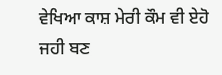ਵੇਖਿਆ ਕਾਸ਼ ਮੇਰੀ ਕੌਮ ਵੀ ਏਹੋ
ਜਹੀ ਬਣ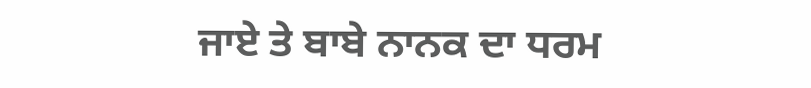ਜਾਏ ਤੇ ਬਾਬੇ ਨਾਨਕ ਦਾ ਧਰਮ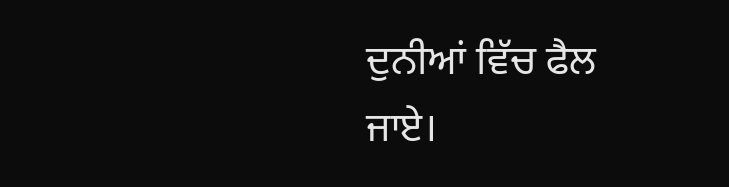ਦੁਨੀਆਂ ਵਿੱਚ ਫੈਲ ਜਾਏ।